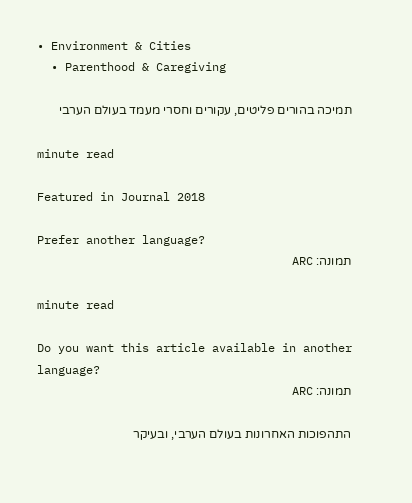• Environment & Cities
  • Parenthood & Caregiving

תמיכה בהורים פליטים, עקורים וחסרי מעמד בעולם הערבי

minute read

Featured in Journal 2018

Prefer another language?
תמונה: ARC

minute read

Do you want this article available in another language?
תמונה: ARC

התהפוכות האחרונות בעולם הערבי, ובעיקר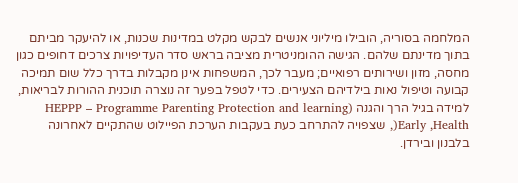המלחמה בסוריה, הובילו מיליוני אנשים לבקש מקלט במדינות שכנות, או להיעקר מביתם בתוך מדינתם שלהם. הגישה ההומניטרית מציבה בראש סדר העדיפויות צרכים דחופים כגון מחסה, מזון ושירותים רפואיים; מעבר לכך, המשפחות אינן מקבלות בדרך כלל שום תמיכה קבועה וטיפול נאות בילדיהם הצעירים. כדי לטפל בפער זה נוצרה תוכנית ההורות לבריאות, למידה בגיל הרך והגנה (HEPPP – Programme Parenting Protection and learning Early ,Health(, שצפויה להתרחב כעת בעקבות הערכת הפיילוט שהתקיים לאחרונה בלבנון ובירדן.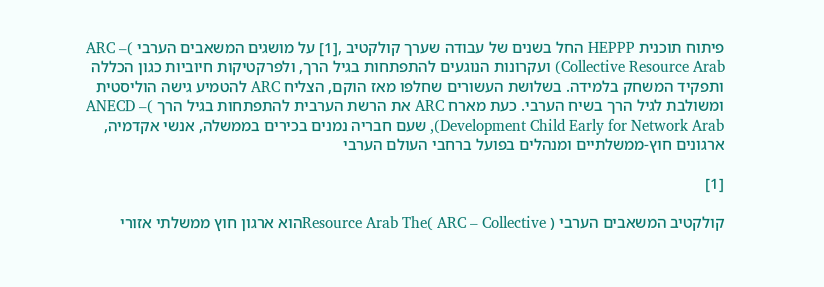פיתוח תוכנית HEPPP החל בשנים של עבודה שערך קולקטיב ,[1] על מושגים המשאבים הערבי )ARC – Collective Resource Arab) ועקרונות הנוגעים להתפתחות בגיל הרך, ולפרקטיקות חיוביות כגון הכללה ותפקיד המשחק בלמידה. בשלושת העשורים שחלפו מאז הוקם, הצליח ARC להטמיע גישה הוליסטית ומשולבת לגיל הרך בשיח הערבי. כעת מארח ARC את הרשת הערבית להתפתחות בגיל הרך )ANECD – Development Child Early for Network Arab), שעם חבריה נמנים בכירים בממשלה, אנשי אקדמיה, ארגונים חוץ-ממשלתיים ומנהלים בפועל ברחבי העולם הערבי

[1]

קולקטיב המשאבים הערבי Resource Arab The( ARC – Collective )הוא ארגון חוץ ממשלתי אזורי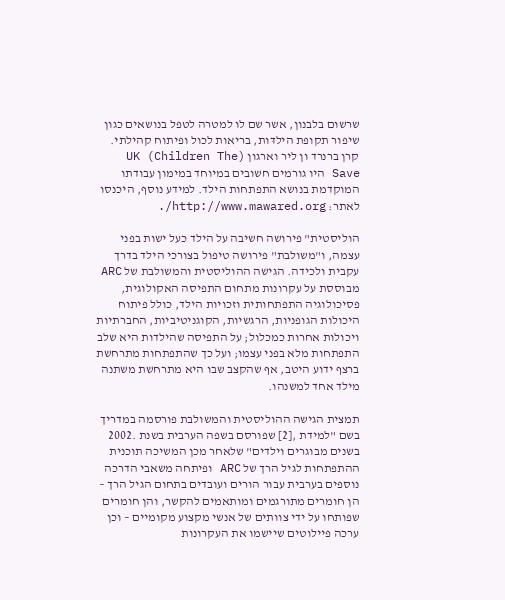שרשום בלבנון, אשר שם לו למטרה לטפל בנושאים כגון שיפור תקופת הילדּות, בריאות לכול ופיתוח קהילתי. קרן ברנרד ון ליר וארגון (UK (Children The Save היו גורמים חשובים במיוחד במימון עבודתו המוקדמת בנושא התפתחות הילד. למידע נוסף, היכנסו לאתר: http://www.mawared.org/.

הוליסטית" פירושה חשיבה על הילד כעל ישות בפני עצמה, ו"משולבת" פירושה טיפול בצורכי הילד בדרך עקבית ולכידה. הגישה ההוליסטית והמשולבת של ARC מבוססת על עקרונות מתחום התפיסה האקולוגית, פסיכולוגיה התפתחותית וזכויות הילד, כולל פיתוח היכולות הגופניות, הרגשיות, הקוגניטיביות, החברתיות ויכולות אחרות כמכלול; על התפיסה שהילדות היא שלב התפתחות מלא בפני עצמו; ועל כך שהתפתחות מתרחשת ברצף ידוע היטב, אף שהקצב שבו היא מתרחשת משתנה מילד אחד למשנהו.

תמצית הגישה ההוליסטית והמשולבת פורסמה במדריך בשם "למידת ,[2] שפורסם בשפה הערבית בשנת .2002 בשנים מבוגרים וילדים" שלאחר מכן המשיכה תוכנית ההתפתחות לגיל הרך של ARC ופיתחה משאבי הדרכה נוספים בערבית עבור הורים ועובדים בתחום הגיל הרך – הן חומרים מתורגמים ומותאמים להקשר, והן חומרים שפותחו על ידי צוותים של אנשי מקצוע מקומיים – וכן ערכה פיילוטים שיישמו את העקרונות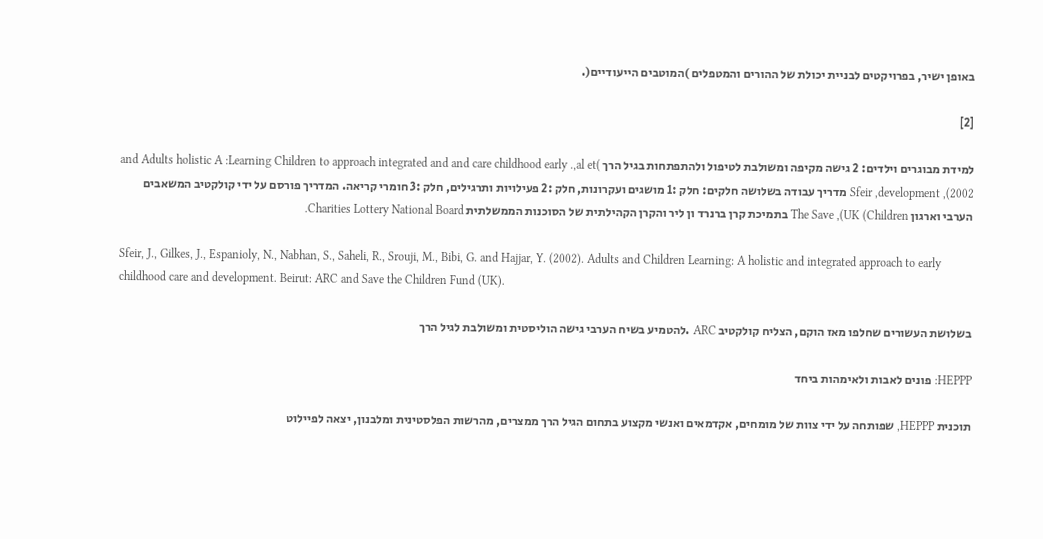באופן ישיר, בפרויקטים לבניית יכולת של ההורים והמטפלים )המוטבים הייעודיים(.

[2]

למידת מבוגרים וילדים: 2 גישה מקיפה ומשולבת לטיפול ולהתפתחות בגיל הרך )and Adults holistic A :Learning Children to approach integrated and and care childhood early .,al et Sfeir ,development ,(2002 מדריך עבודה בשלושה חלקים: חלק :1 מושגים ועקרונות, חלק :2 פעילויות ותרגילים, חלק :3 חומרי קריאה. המדריך פורסם על ידי קולקטיב המשאבים הערבי וארגון The Save ,(UK (Children בתמיכת קרן ברנרד ון ליר והקרן הקהילתית של הסוכנות הממשלתית Charities Lottery National Board.

Sfeir, J., Gilkes, J., Espanioly, N., Nabhan, S., Saheli, R., Srouji, M., Bibi, G. and Hajjar, Y. (2002). Adults and Children Learning: A holistic and integrated approach to early childhood care and development. Beirut: ARC and Save the Children Fund (UK).

בשלושת העשורים שחלפו מאז הוקם, הצליח קולקטיב ARC .להטמיע בשיח הערבי גישה הוליסטית ומשולבת לגיל הרך

HEPPP: פונים לאבות ולאימהות ביחד

תוכנית HEPPP, שפותחה על ידי צוות של מומחים, אקדמאים ואנשי מקצוע בתחום הגיל הרך ממצרים, מהרשות הפלסטינית ומלבנון, יצאה לפיילוט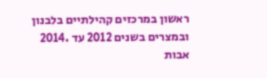ראשון במרכזים קהילתיים בלבנון ובמצרים בשנים 2012 עד .2014 אבות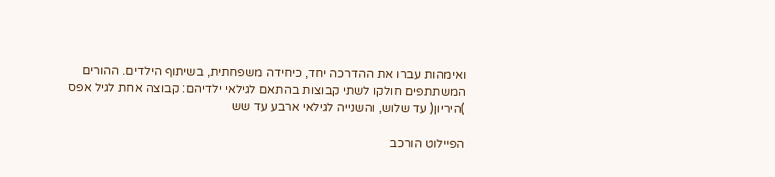ואימהות עברו את ההדרכה יחד, כיחידה משפחתית, בשיתוף הילדים. ההורים המשתתפים חולקו לשתי קבוצות בהתאם לגילאי ילדיהם: קבוצה אחת לגיל אפס )היריון( עד שלוש, והשנייה לגילאי ארבע עד שש

הפיילוט הורכב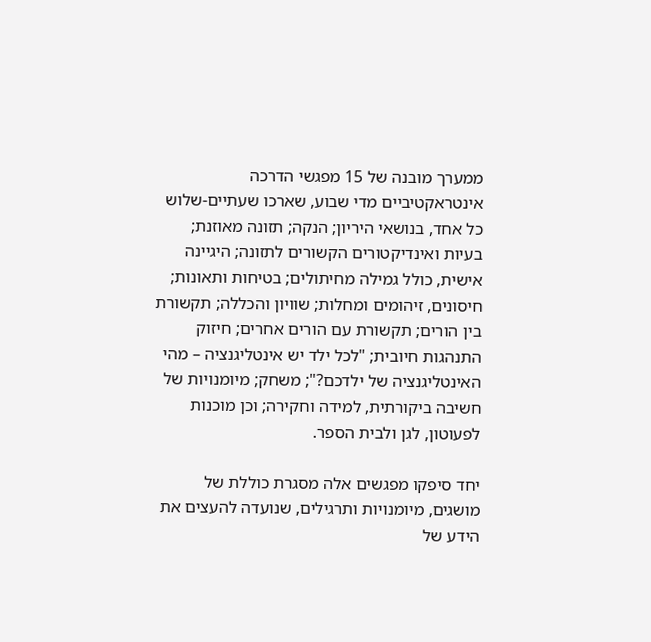ממערך מובנה של 15 מפגשי הדרכה אינטראקטיביים מדי שבוע, שארכו שעתיים-שלוש כל אחד, בנושאי היריון; הנקה; תזונה מאוזנת; בעיות ואינדיקטורים הקשורים לתזונה; היגיינה אישית, כולל גמילה מחיתולים; בטיחות ותאונות; חיסונים, זיהומים ומחלות; שוויון והכללה; תקשורת בין הורים; תקשורת עם הורים אחרים; חיזוק התנהגות חיובית; "לכל ילד יש אינטליגנציה – מהי האינטליגנציה של ילדכם?"; משחק; מיומנויות של חשיבה ביקורתית, למידה וחקירה; וכן מוכנות לפעוטון, לגן ולבית הספר.

יחד סיפקו מפגשים אלה מסגרת כוללת של מושגים, מיומנויות ותרגילים, שנועדה להעצים את הידע של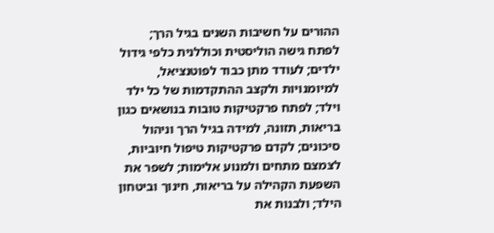ההורים על חשיבות השנים בגיל הרך; לפתח גישה הוליסטית וכוללנית כלפי גידול ילדים; לעודד מתן כבוד לפוטנציאל, למיומנויות ולקצב ההתקדמות של כל ילד וילד; לפתח פרקטיקות טובות בנושאים כגון בריאות, תזונה, למידה בגיל הרך וניהול סיכונים; לקדם פרקטיקות טיפול חיוביות, לצמצם מתחים ולמנוע אלימות; לשפר את השפעת הקהילה על בריאות, חינוך וביטחון הילד; ולבנות את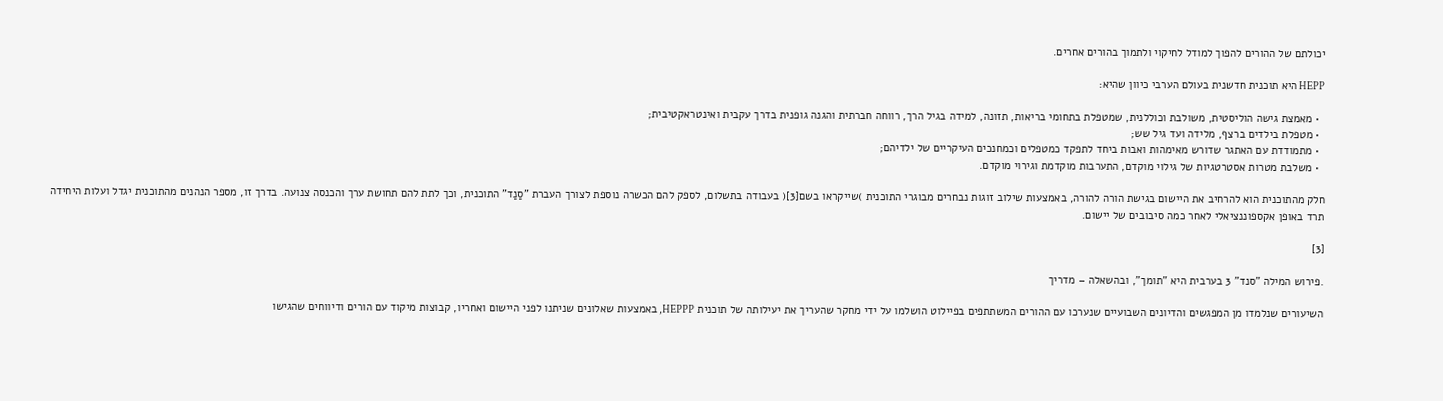יכולתם של ההורים להפוך למודל לחיקוי ולתמוך בהורים אחרים.

HEPP היא תוכנית חדשנית בעולם הערבי כיוון שהיא:

  • מאמצת גישה הוליסטית, משולבת וכוללנית, שמטפלת בתחומי בריאות, תזונה, למידה בגיל הרך, רווחה חברתית והגנה גופנית בדרך עקבית ואינטראקטיבית;
  • מטפלת בילדים ברצף, מלידה ועד גיל שש;
  • מתמודדת עם האתגר שדורש מאימהות ואבות ביחד לתפקד כמטפלים וכמחנכים העיקריים של ילדיהם;
  • משלבת מטרות אסטרטגיות של גילוי מוקדם, התערבות מוקדמת וגירוי מוקדם.

חלק מהתוכנית הוא להרחיב את היישום בגישת הורה להורה, באמצעות שילוב זוגות נבחרים מבוגרי התוכנית )שייקראו בשם[3]( בעבודה בתשלום, לספק להם הכשרה נוספת לצורך העברת "סַנַד" התוכנית, וכך לתת להם תחושת ערך והכנסה צנועה. בדרך זו, מספר הנהנים מהתוכנית יגדל ועלות היחידה תרד באופן אקספוננציאלי לאחר כמה סיבובים של יישום.

[3]

.פירוש המילה "סנד" 3 בערבית היא "תומך", ובהשאלה – מדריך

השיעורים שנלמדו מן המפגשים והדיונים השבועיים שנערכו עם ההורים המשתתפים בפיילוט הושלמו על ידי מחקר שהעריך את יעילותה של תוכנית HEPPP, באמצעות שאלונים שניתנו לפני היישום ואחריו, קבוצות מיקוד עם הורים ודיווחים שהגישו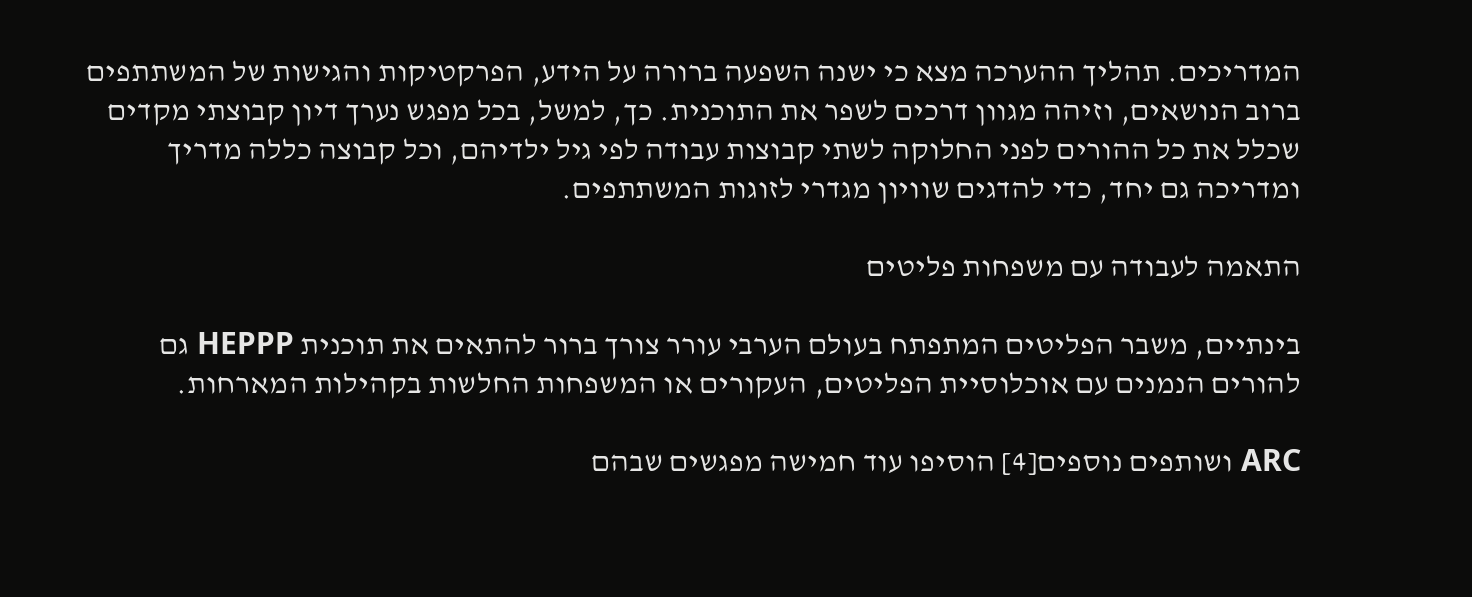המדריכים. תהליך ההערכה מצא כי ישנה השפעה ברורה על הידע, הפרקטיקות והגישות של המשתתפים ברוב הנושאים, וזיהה מגוון דרכים לשפר את התוכנית. כך, למשל, בכל מפגש נערך דיון קבוצתי מקדים שכלל את כל ההורים לפני החלוקה לשתי קבוצות עבודה לפי גיל ילדיהם, וכל קבוצה כללה מדריך ומדריכה גם יחד, כדי להדגים שוויון מגדרי לזוגות המשתתפים.

התאמה לעבודה עם משפחות פליטים

בינתיים, משבר הפליטים המתפתח בעולם הערבי עורר צורך ברור להתאים את תוכנית HEPPP גם להורים הנמנים עם אוכלוסיית הפליטים, העקורים או המשפחות החלשות בקהילות המארחות.

ARC ושותפים נוספים[4] הוסיפו עוד חמישה מפגשים שבהם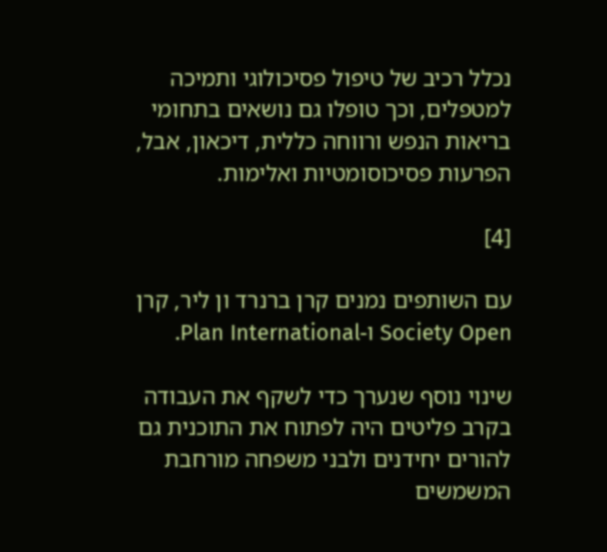נכלל רכיב של טיפול פסיכולוגי ותמיכה למטפלים, וכך טופלו גם נושאים בתחומי בריאות הנפש ורווחה כללית, דיכאון, אבל, הפרעות פסיכוסומטיות ואלימות.

[4]

עם השותפים נמנים קרן ברנרד ון ליר, קרן Society Open ו-Plan International.

שינוי נוסף שנערך כדי לשקף את העבודה בקרב פליטים היה לפתוח את התוכנית גם להורים יחידנים ולבני משפחה מורחבת המשמשים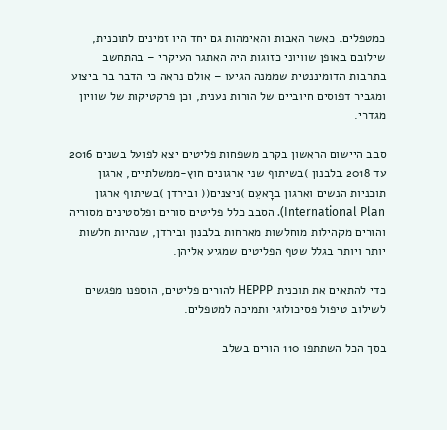כמטפלים. כאשר האבות והאימהות גם יחד היו זמינים לתוכנית, שילובם באופן שוויוני כזוגות היה האתגר העיקרי – בהתחשב בתרבות הדומיננטית שממנה הגיעו – אולם נראה כי הדבר בר ביצוע ומגביר דפוסים חיוביים של הורות נענית, וכן פרקטיקות של שוויון מגדרי.

סבב היישום הראשון בקרב משפחות פליטים יצא לפועל בשנים 2016 עד 2018 בלבנון )בשיתוף שני ארגונים חוץ-ממשלתיים, ארגון תוכניות הנשים וארגון ברָאעֵם )ניצנים(( ובירדן )בשיתוף ארגון International Plan). הסבב כלל פליטים סורים ופלסטינים מסוריה והורים מקהילות מוחלשות מארחות בלבנון ובירדן, שנהיות חלשות יותר ויותר בגלל שטף הפליטים שמגיע אליהן.

כדי להתאים את תוכנית HEPPP להורים פליטים, הוספנו מפגשים לשילוב טיפול פסיכולוגי ותמיכה למטפלים.

בסך הכל השתתפו 110 הורים בשלב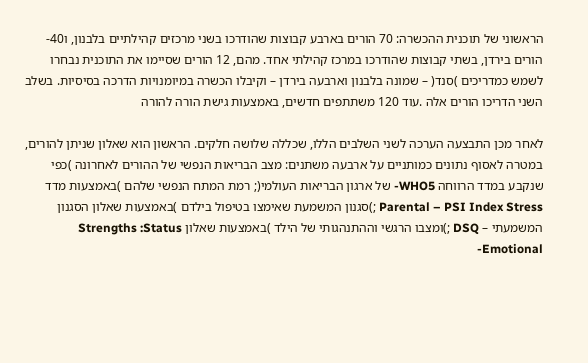הראשוני של תוכנית ההכשרה: 70 הורים בארבע קבוצות שהודרכו בשני מרכזים קהילתיים בלבנון, ו40- הורים בירדן, בשתי קבוצות שהודרכו במרכז קהילתי אחד. מהם, 12 הורים שסיימו את התוכנית נבחרו לשמש כמדריכים )סנד( – שמונה בלבנון וארבעה בירדן – וקיבלו הכשרה במיומנויות הדרכה בסיסיות. בשלב השני הדריכו הורים אלה .עוד 120 משתתפים חדשים, באמצעות גישת הורה להורה

לאחר מכן התבצעה הערכה לשני השלבים הללו, שכללה שלושה חלקים. הראשון הוא שאלון שניתן להורים, במטרה לאסוף נתונים כמותניים על ארבעה משתנים: מצב הבריאות הנפשי של ההורים לאחרונה )כפי שנקבע במדד הרווחה WHO5- של ארגון הבריאות העולמי(; רמת המתח הנפשי שלהם )באמצעות מדד Parental – PSI Index Stress ;)סגנון המשמעת שאימצו בטיפול בילדם )באמצעות שאלון הסגנון המשמעתי – DSQ ;)ומצבו הרגשי וההתנהגותי של הילד )באמצעות שאלון Strengths :Status Emotional-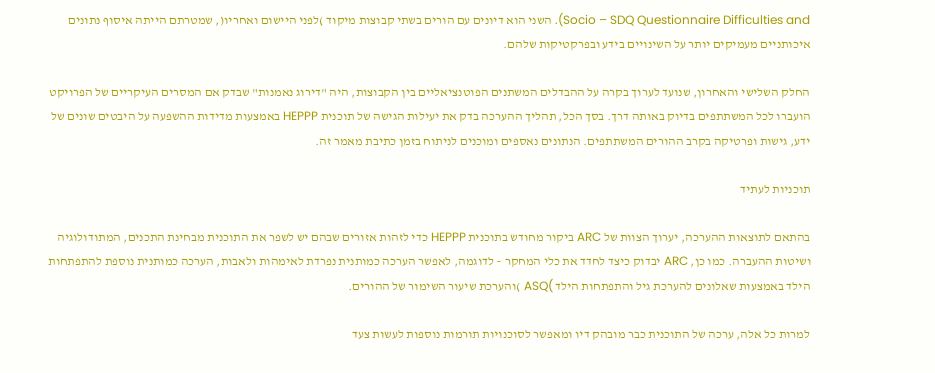Socio – SDQ Questionnaire Difficulties and). השני הוא דיונים עם הורים בשתי קבוצות מיקוד )לפני היישום ואחריו(, שמטרתם הייתה איסוף נתונים איכותניים מעמיקים יותר על השינויים בידע ובפרקטיקות שלהם.

החלק השלישי והאחרון, שנועד לערוך בקרה על ההבדלים המשתנים הפוטנציאליים בין הקבוצות, היה "דירוג נאמנות" שבדק אם המסרים העיקריים של הפרויקט הועברו לכל המשתתפים בדיוק באותה דרך. בסך הכל, תהליך ההערכה בדק את יעילות הגישה של תוכנית HEPPP באמצעות מדידות ההשפעה על היבטים שונים של ידע, גישות ופרטיקה בקרב ההורים המשתתפים. הנתונים נאספים ומוכנים לניתוח בזמן כתיבת מאמר זה.

תוכניות לעתיד

בהתאם לתוצאות ההערכה, יערוך הצוות של ARC ביקור מחודש בתוכנית HEPPP כדי לזהות אזורים שבהם יש לשפר את התוכנית מבחינת התכנים, המתודולוגיה ושיטות ההעברה. כמו כן, ARC יבדוק כיצד לחדד את כלי המחקר – לדוגמה, לאפשר הערכה כמותנית נפרדת לאימהות ולאבות, הערכה כמותנית נוספת להתפתחות הילד באמצעות שאלונים להערכת גיל והתפתחות הילד )ASQ )והערכת שיעור השימור של ההורים.

למרות כל אלה, ערכה של התוכנית כבר מובהק דיו ומאפשר לסוכנויות תורמות נוספות לעשות צעד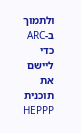ולתמוך ב-ARC כדי ליישם את תוכנית HEPPP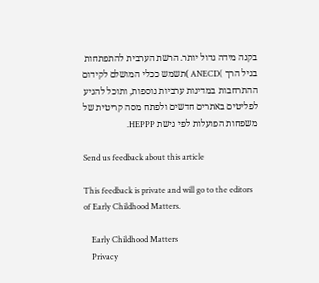בקנה מידה גדול יותר. הרשת הערבית להתפתחות בגיל הרך )ANECD )תשמש ככלי המושלם לקידום ההתרחבות במדינות ערביות נוספות, ותוכל להגיע לפליטים באתרים חדשים ולפתח מסה קריטית של משפחות הפועלות לפי גישת HEPPP.

Send us feedback about this article

This feedback is private and will go to the editors of Early Childhood Matters.

    Early Childhood Matters
    Privacy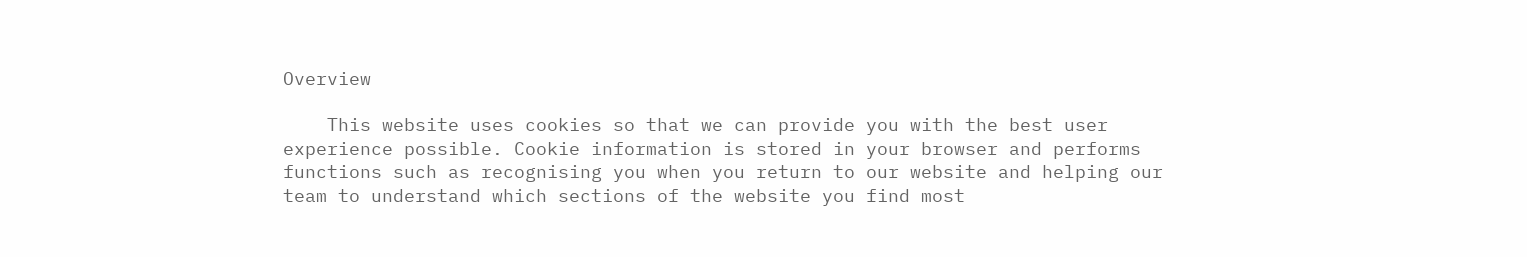Overview

    This website uses cookies so that we can provide you with the best user experience possible. Cookie information is stored in your browser and performs functions such as recognising you when you return to our website and helping our team to understand which sections of the website you find most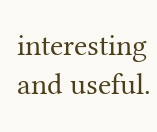interesting and useful.